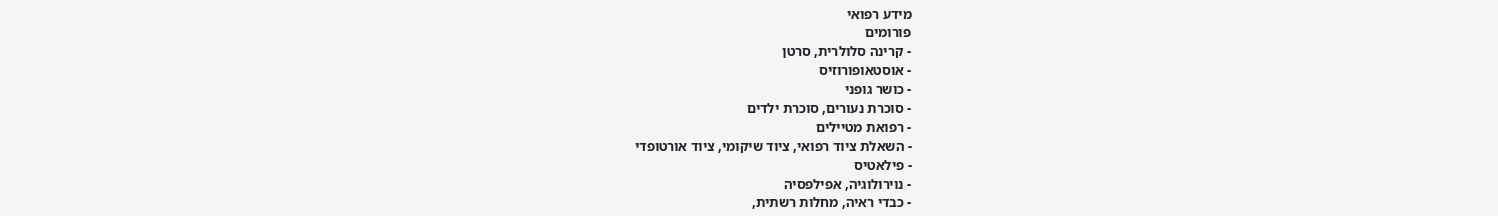מידע רפואי
פורומים
- קרינה סלולרית, סרטן
- אוסטאופורוזיס
- כושר גופני
- סוכרת נעורים, סוכרת ילדים
- רפואת מטיילים
- השאלת ציוד רפואי, ציוד שיקומי, ציוד אורטופדי
- פילאטיס
- נוירולוגיה, אפילפסיה
- כבדי ראיה, מחלות רשתית,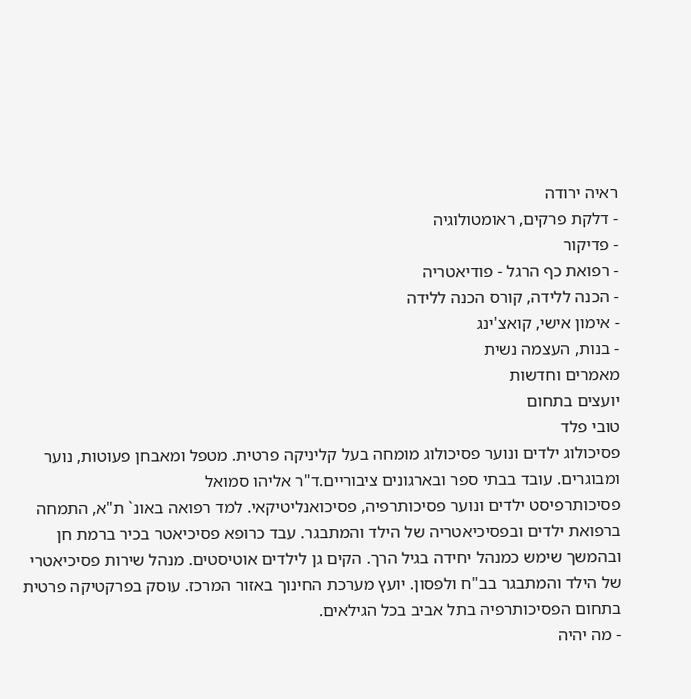ראיה ירודה
- דלקת פרקים, ראומטולוגיה
- פדיקור
- רפואת כף הרגל - פודיאטריה
- הכנה ללידה, קורס הכנה ללידה
- אימון אישי, קואצ'ינג
- בנות, העצמה נשית
מאמרים וחדשות
יועצים בתחום
טובי פלד
פסיכולוג ילדים ונוער פסיכולוג מומחה בעל קליניקה פרטית. מטפל ומאבחן פעוטות, נוער ומבוגרים. עובד בבתי ספר ובארגונים ציבוריים.ד"ר אליהו סמואל
פסיכותרפיסט ילדים ונוער פסיכותרפיה, פסיכואנליטיקאי. למד רפואה באונ` ת"א, התמחה ברפואת ילדים ובפסיכיאטריה של הילד והמתבגר. עבד כרופא פסיכיאטר בכיר ברמת חן ובהמשך שימש כמנהל יחידה בגיל הרך. הקים גן לילדים אוטיסטים. מנהל שירות פסיכיאטרי של הילד והמתבגר בב"ח ולפסון. יועץ מערכת החינוך באזור המרכז. עוסק בפרקטיקה פרטית בתחום הפסיכותרפיה בתל אביב בכל הגילאים.
- מה יהיה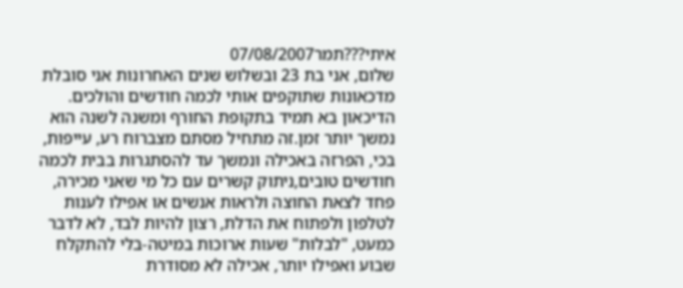איתי???תמר07/08/2007
שלום, אני בת 23 ובשלוש שנים האחרונות אני סובלת מדכאונות שתוקפים אותי לכמה חודשים והולכים. הדיכאון בא תמיד בתקופת החורף ומשנה לשנה הוא נמשך יותר זמן.זה מתחיל מסתם מצברוח רע, עייפות, בכי, הפרזה באכילה ונמשך עד להסתגרות בבית לכמה חודשים טובים,ניתוק קשרים עם כל מי שאני מכירה, פחד לצאת החוצה ולראות אנשים או אפילו לענות לטלפון ולפתוח את הדלת, רצון להיות לבד, לא לדבר כמעט, "לבלות" שעות ארוכות במיטה-בלי להתקלח שבוע ואפילו יותר, אכילה לא מסודרת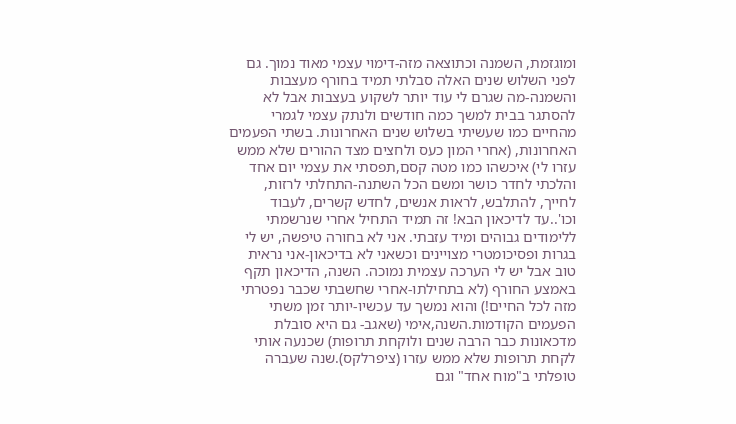ומוגזמת, השמנה וכתוצאה מזה-דימוי עצמי מאוד נמוך. גם לפני השלוש שנים האלה סבלתי תמיד בחורף מעצבות והשמנה-מה שגרם לי עוד יותר לשקוע בעצבות אבל לא להסתגר בבית למשך כמה חודשים ולנתק עצמי לגמרי מהחיים כמו שעשיתי בשלוש שנים האחרונות. בשתי הפעמים האחרונות, (אחרי המון כעס ולחצים מצד ההורים שלא ממש עזרו לי) איכשהו כמו מטה קסם,תפסתי את עצמי יום אחד והלכתי לחדר כושר ומשם הכל השתנה-התחלתי לרזות, לחייך, להתלבש, לראות אנשים, לחדש קשרים, לעבוד וכו'..עד לדיכאון הבא! זה תמיד התחיל אחרי שנרשמתי ללימודים גבוהים ומיד עזבתי. אני לא בחורה טיפשה, יש לי בגרות ופסיכומטרי מצויינים וכשאני לא בדיכאון-אני נראית טוב אבל יש לי הערכה עצמית נמוכה. השנה, הדיכאון תקף באמצע החורף (לא בתחילתו-אחרי שחשבתי שכבר נפטרתי מזה לכל החיים!) והוא נמשך עד עכשיו-יותר זמן משתי הפעמים הקודמות.השנה,אימי (שאגב- גם היא סובלת מדכאונות כבר הרבה שנים ולוקחת תרופות) שכנעה אותי לקחת תרופות שלא ממש עזרו (ציפרלקס).שנה שעברה טופלתי ב"מוח אחד" וגם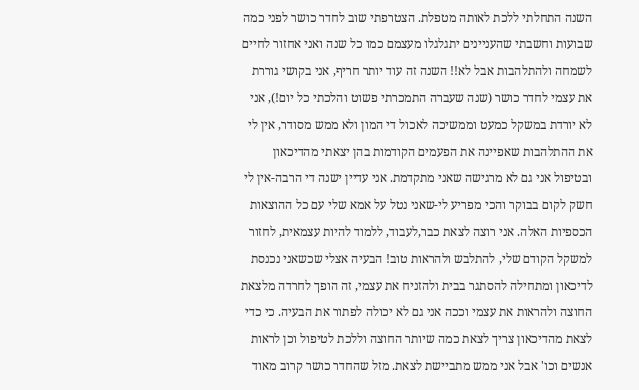השנה התחלתי ללכת לאותה מטפלת. הצטרפתי שוב לחדר כושר לפני כמה שבועות וחשבתי שהעניינים יתגלגלו מעצמם כמו כל שנה ואני אחזור לחיים לשמחה ולהתלהבות אבל לא!! השנה זה עוד יותר חריף, אני בקושי גוררת את עצמי לחדר כושר (שנה שעברה התמכרתי פשוט והלכתי כל יום!), אני לא יורדת במשקל כמעט וממשיכה לאכול די המון ולא ממש מסודר, אין לי את ההתלהבות שאפיינה את הפעמים הקודמות בהן יצאתי מהדיכאון ובטיפול אני גם לא מרגישה שאני מתקדמת. אני עדיין ישנה די הרבה-אין לי חשק לקום בבוקר והכי מפריע לי-שאני נטל על אמא שלי עם כל ההוצאות הכספיות האלה. אני רוצה לצאת כבר,לעבוד, ללמוד להיות עצמאית, לחזור למשקל הקודם שלי, להתלבש ולהראות טוב! הבעיה אצלי שכשאני נכנסת לדיכאון ומתחילה להסתגר בבית ולהזניח את עצמי, זה הופך לחרדה מלצאת החוצה ולהראות את עצמי וככה אני גם לא יכולה לפתור את הבעיה. כי כדי לצאת מהדיכאון צריך לצאת כמה שיותר החוצה וללכת לטיפול וכן לראות אנשים וכו' אבל אני ממש מתביישת לצאת. מזל שהחדר כושר קרוב מאוד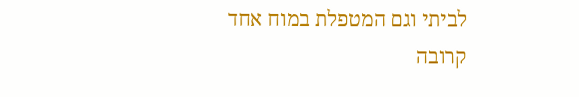לביתי וגם המטפלת במוח אחד קרובה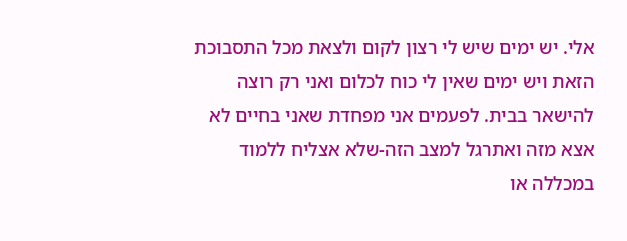אלי. יש ימים שיש לי רצון לקום ולצאת מכל התסבוכת הזאת ויש ימים שאין לי כוח לכלום ואני רק רוצה להישאר בבית. לפעמים אני מפחדת שאני בחיים לא אצא מזה ואתרגל למצב הזה-שלא אצליח ללמוד במכללה או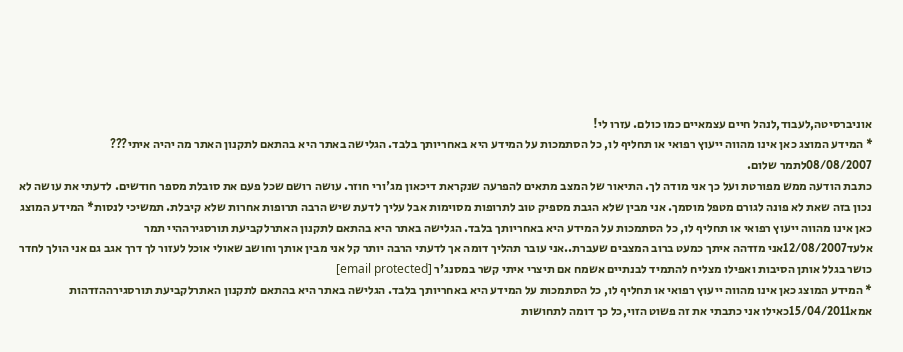אוניברסיטה,לעבוד,לנהל חיים עצמאיים כמו כולם. עזרו לי!
* המידע המוצג כאן אינו מהווה ייעוץ רפואי או תחליף לו, כל הסתמכות על המידע היא באחריותך בלבד. הגלישה באתר היא בהתאם לתקנון האתר מה יהיה איתי???
08/08/2007לתמר שלום.
כתבת הודעה ממש מפורטת ועל כך אני מודה לך. התיאור של המצב מתאים להפרעה שנקראת דיכאון מג'ורי חוזר. עושה רושם שכל פעם את סובלת מספר חודשים. לדעתי את עושה לא נכון בזה שאת לא פונה לגורם מטפל מוסמך. אני מבין שלא הגבת מספיק טוב לתרופות מסוימות אבל עליך לדעת שיש הרבה תרופות אחרות שלא קיבלת. תמשיכי לנסות* המידע המוצג כאן אינו מהווה ייעוץ רפואי או תחליף לו, כל הסתמכות על המידע היא באחריותך בלבד. הגלישה באתר היא בהתאם לתקנון האתרלקביעת תורסגירההיי תמר
אלעד12/08/2007אני מזדהה איתך כמעט ברוב המצבים שעברת..אני עובר תהליך דומה אך לדעתי הרבה יותר קל אני מבין אותך וחושב שאולי אוכל לעזור לך דרך אגב גם אני הולך לחדר כושר בגלל אותן הסיבות ואפילו מצליח להתמיד לבנתיים אשמח אם תיצרי איתי קשר במסנג'ר [email protected]
* המידע המוצג כאן אינו מהווה ייעוץ רפואי או תחליף לו, כל הסתמכות על המידע היא באחריותך בלבד. הגלישה באתר היא בהתאם לתקנון האתרלקביעת תורסגירההזדהות
אמא15/04/2011כאילו אני כתבתי את זה פשוט הזוי,כל כך דומה לתחושות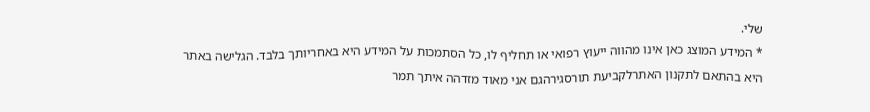שלי.
* המידע המוצג כאן אינו מהווה ייעוץ רפואי או תחליף לו, כל הסתמכות על המידע היא באחריותך בלבד. הגלישה באתר היא בהתאם לתקנון האתרלקביעת תורסגירהגם אני מאוד מזדהה איתך תמר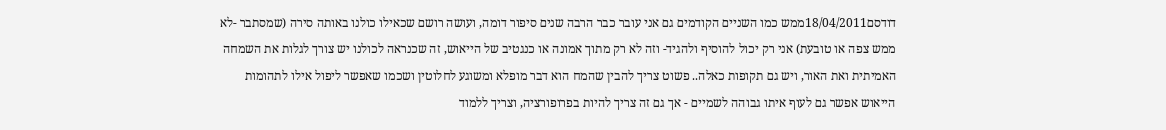דודסם18/04/2011ממש כמו השניים הקודמים גם אני עובר כבר הרבה שנים סיפור דומה, ועושה רושם שכאילו כולנו באותה סירה (שמסתבר -לא ממש צפה או טובעת) אני רק יכול להוסיף ולהגיד- וזה לא רק מתוך אמונה או כנגטיב של הייאוש, זה שכנראה לכולנו יש צורך לגלות את השמחה האמיתית ואת האור, ויש גם תקופות כאלה.. פשוט צריך להבין שהמח הוא דבר מופלא ומשוגע לחלוטין ושכמו שאפשר ליפול אילו לתהומות הייאוש אפשר גם לעוף איתו גבוהה לשמיים - אך גם זה צריך להיות בפרופורציה, וצריך ללמוד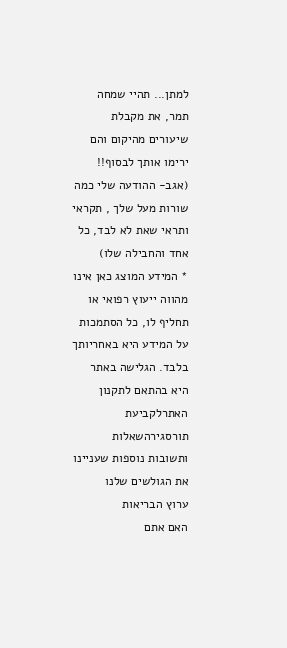למתן... תהיי שמחה תמר, את מקבלת שיעורים מהיקום והם ירימו אותך לבסוף!! (אגב- ההודעה שלי כמה שורות מעל שלך , תקראי ותראי שאת לא לבד, כל אחד והחבילה שלו)
* המידע המוצג כאן אינו מהווה ייעוץ רפואי או תחליף לו, כל הסתמכות על המידע היא באחריותך בלבד. הגלישה באתר היא בהתאם לתקנון האתרלקביעת תורסגירהשאלות ותשובות נוספות שעניינו את הגולשים שלנו
ערוץ הבריאות
האם אתם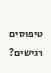טיפוסים רגישים?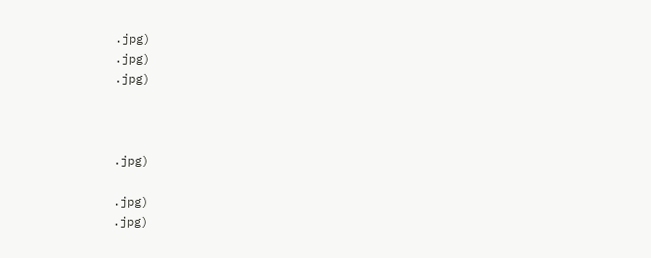.jpg)
.jpg)
.jpg)



.jpg)

.jpg)
.jpg)